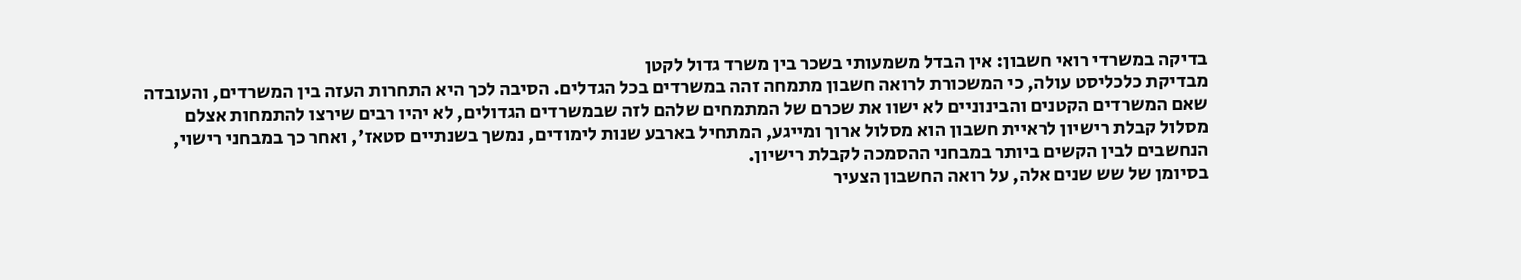בדיקה במשרדי רואי חשבון: אין הבדל משמעותי בשכר בין משרד גדול לקטן
מבדיקת כלכליסט עולה, כי המשכורת לרואה חשבון מתמחה זהה במשרדים בכל הגדלים. הסיבה לכך היא התחרות העזה בין המשרדים, והעובדה שאם המשרדים הקטנים והבינוניים לא ישוו את שכרם של המתמחים שלהם לזה שבמשרדים הגדולים, לא יהיו רבים שירצו להתמחות אצלם
מסלול קבלת רישיון לראיית חשבון הוא מסלול ארוך ומייגע, המתחיל בארבע שנות לימודים, נמשך בשנתיים סטאז', ואחר כך במבחני רישוי, הנחשבים לבין הקשים ביותר במבחני ההסמכה לקבלת רישיון.
בסיומן של שש שנים אלה, על רואה החשבון הצעיר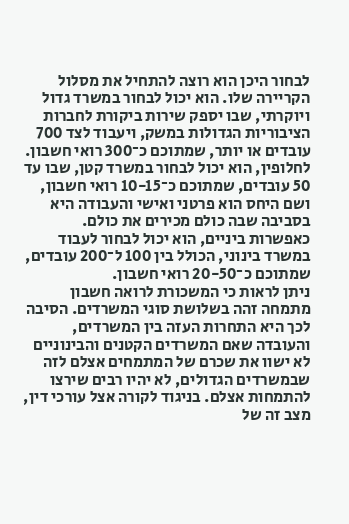לבחור היכן הוא רוצה להתחיל את מסלול הקריירה שלו. הוא יכול לבחור במשרד גדול ויוקרתי, שבו יספק שירות ביקורת לחברות הציבוריות הגדולות במשק, ויעבוד לצד 700 עובדים או יותר, שמתוכם כ־300 רואי חשבון. לחלופין, הוא יכול לבחור במשרד קטן, שבו עד 50 עובדים, שמתוכם כ־10-15 רואי חשבון, ושם היחס הוא פרטני ואישי והעבודה היא בסביבה שבה כולם מכירים את כולם. כאפשרות ביניים, הוא יכול לבחור לעבוד במשרד בינוני, הכולל בין 100 ל־200 עובדים, שמתוכם כ־20-50 רואי חשבון.
ניתן לראות כי המשכורת לרואה חשבון מתמחה זהה בשלושת סוגי המשרדים. הסיבה לכך היא התחרות העזה בין המשרדים, והעובדה שאם המשרדים הקטנים והבינוניים לא ישוו את שכרם של המתמחים אצלם לזה שבמשרדים הגדולים, לא יהיו רבים שירצו להתמחות אצלם. בניגוד לקורה אצל עורכי דין, מצב זה של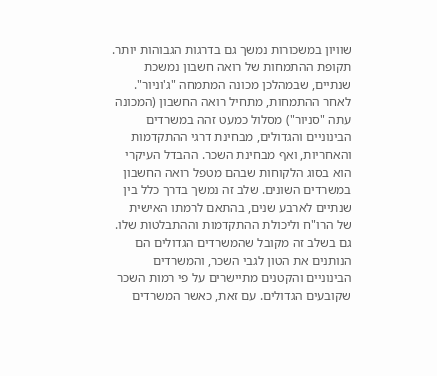שוויון במשכורות נמשך גם בדרגות הגבוהות יותר.
תקופת ההתמחות של רואה חשבון נמשכת שנתיים, שבמהלכן מכונה המתמחה "ג'וניור". לאחר ההתמחות, מתחיל רואה החשבון (המכונה עתה "סניור") מסלול כמעט זהה במשרדים הבינוניים והגדולים, מבחינת דרגי ההתקדמות והאחריות, ואף מבחינת השכר. ההבדל העיקרי הוא בסוג הלקוחות שבהם מטפל רואה החשבון במשרדים השונים. שלב זה נמשך בדרך כלל בין שנתיים לארבע שנים, בהתאם לרמתו האישית של הרו"ח וליכולת ההתקדמות וההתבלטות שלו. גם בשלב זה מקובל שהמשרדים הגדולים הם הנותנים את הטון לגבי השכר, והמשרדים הבינוניים והקטנים מתיישרים על פי רמות השכר שקובעים הגדולים. עם זאת, כאשר המשרדים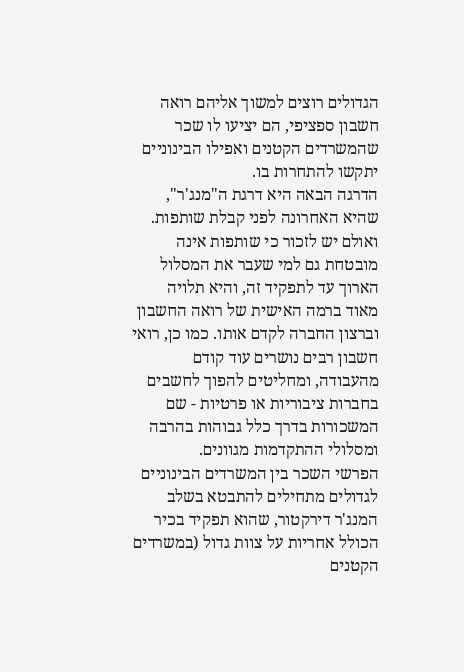הגדולים רוצים למשוך אליהם רואה חשבון ספציפי, הם יציעו לו שכר שהמשרדים הקטנים ואפילו הבינוניים יתקשו להתחרות בו.
הדרגה הבאה היא דרגת ה"מנג'ר", שהיא האחרונה לפני קבלת שותפות. ואולם יש לזכור כי שותפות אינה מובטחת גם למי שעבר את המסלול הארוך עד לתפקיד זה, והיא תלויה מאוד ברמה האישית של רואה החשבון וברצון החברה לקדם אותו. כמו כן, רואי חשבון רבים נושרים עוד קודם מהעבודה, ומחליטים להפוך לחשבים בחברות ציבוריות או פרטיות - שם המשכורות בדרך כלל גבוהות בהרבה ומסלולי ההתקדמות מגוונים.
הפרשי השכר בין המשרדים הבינוניים לגדולים מתחילים להתבטא בשלב המנג'ר דירקטור, שהוא תפקיד בכיר הכולל אחריות על צוות גדול (במשרדים הקטנים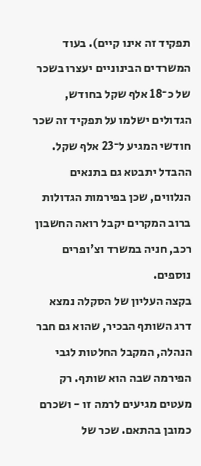תפקיד זה אינו קיים). בעוד המשרדים הבינוניים יעצרו בשכר של כ־18 אלף שקל בחודש, הגדולים ישלמו על תפקיד זה שכר חודשי המגיע ל־23 אלף שקל. ההבדל יתבטא גם בתנאים הנלווים, שכן בפירמות הגדולות ברוב המקרים יקבל רואה החשבון רכב, חניה במשרד וצ'ופרים נוספים.
בקצה העליון של הסקלה נמצא דרג השותף הבכיר, שהוא גם חבר הנהלה, המקבל החלטות לגבי הפירמה שבה הוא שותף. רק מעטים מגיעים לרמה זו - ושכרם כמובן בהתאם. שכר של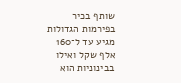שותף בכיר בפירמות הגדולות מגיע עד ל־160 אלף שקל ואילו בבינוניות הוא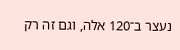נעצר ב־120 אלה, וגם זה רק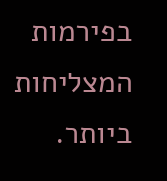בפירמות המצליחות ביותר.